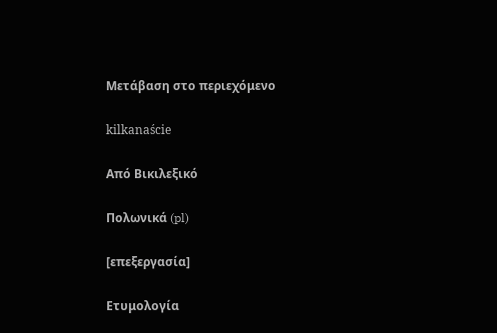Μετάβαση στο περιεχόμενο

kilkanaście

Από Βικιλεξικό

Πολωνικά (pl)

[επεξεργασία]

Ετυμολογία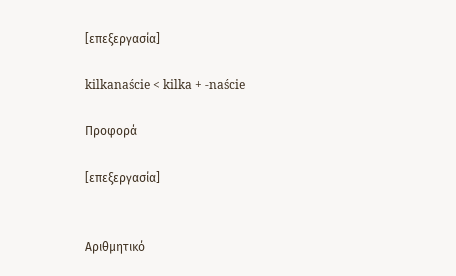[επεξεργασία]

kilkanaście < kilka + -naście

Προφορά

[επεξεργασία]


Αριθμητικό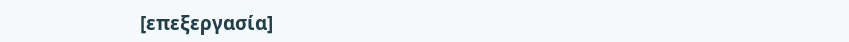[επεξεργασία]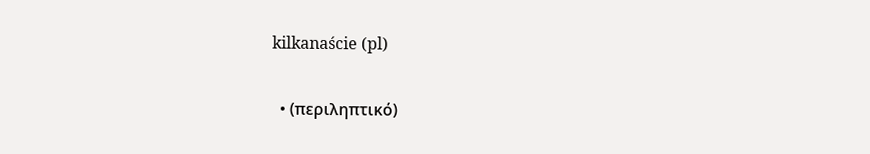kilkanaście (pl)

  • (περιληπτικό)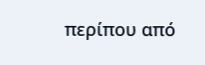περίπου από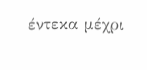έντεκα μέχρι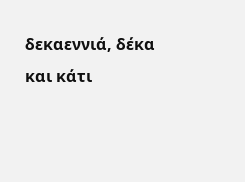δεκαεννιά, δέκα και κάτι